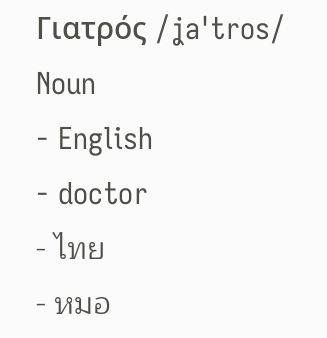Γιατρός /ʝaˈtros/ Noun
- English
- doctor
- ไทย
- หมอ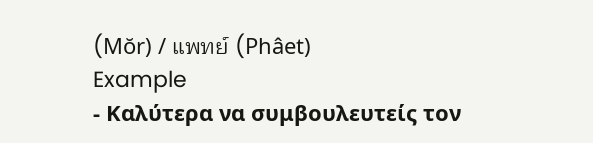(Mŏr) / แพทย์ (Phâet)
Example
- Καλύτερα να συμβουλευτείς τον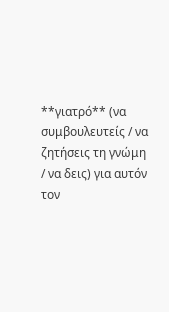**γιατρό** (να συμβουλευτείς / να ζητήσεις τη γνώμη / να δεις) για αυτόν τον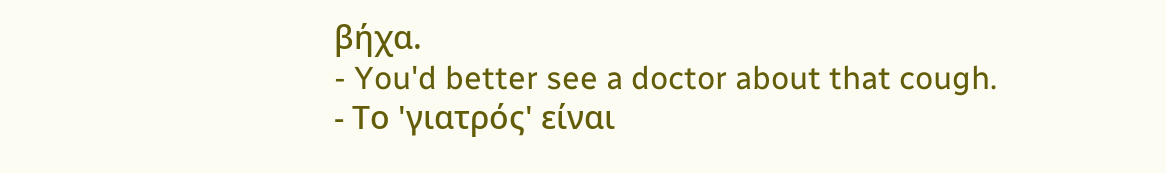βήχα.
- You'd better see a doctor about that cough.
- Το 'γιατρός' είναι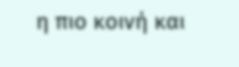η πιο κοινή και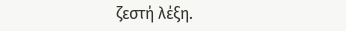ζεστή λέξη.